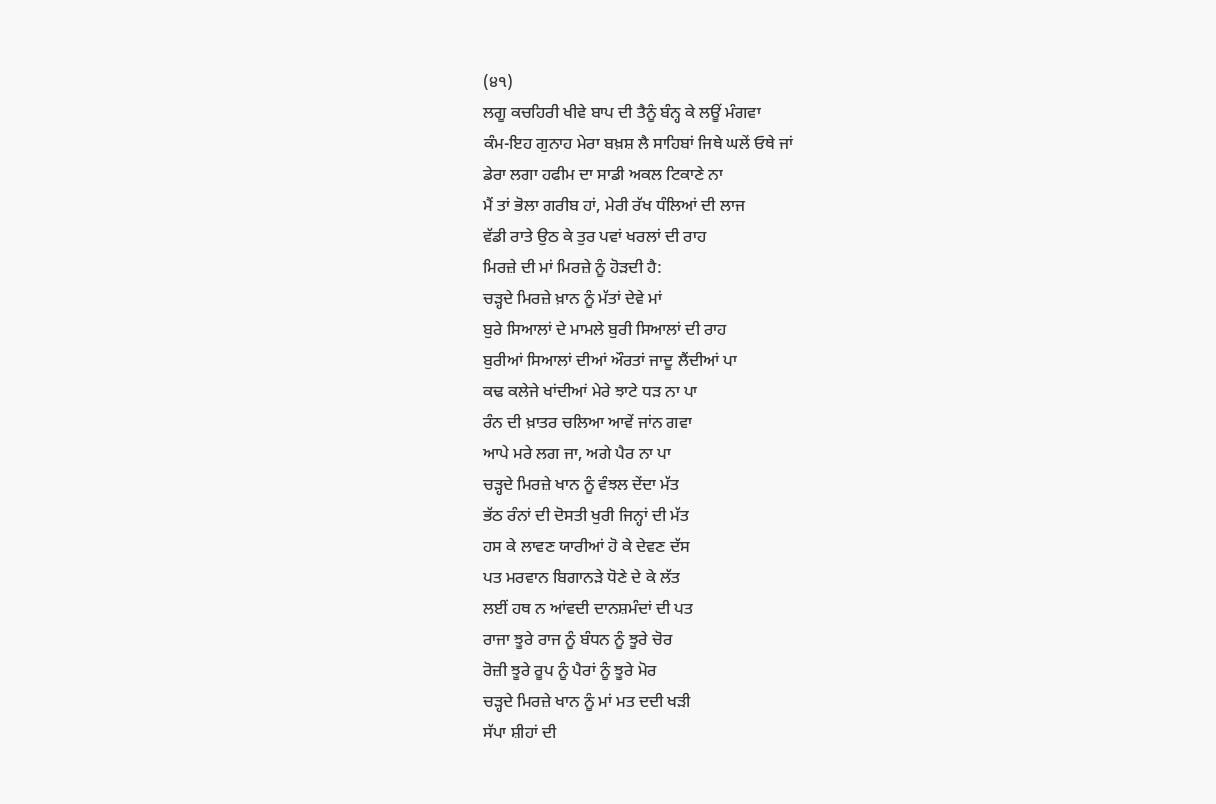(੪੧)
ਲਗੂ ਕਚਹਿਰੀ ਖੀਵੇ ਬਾਪ ਦੀ ਤੈਨੂੰ ਬੰਨ੍ਹ ਕੇ ਲਊਂ ਮੰਗਵਾ
ਕੰਮ-ਇਹ ਗੁਨਾਹ ਮੇਰਾ ਬਖ਼ਸ਼ ਲੈ ਸਾਹਿਬਾਂ ਜਿਥੇ ਘਲੇਂ ਓਥੇ ਜਾਂ
ਡੇਰਾ ਲਗਾ ਹਫੀਮ ਦਾ ਸਾਡੀ ਅਕਲ ਟਿਕਾਣੇ ਨਾ
ਮੈਂ ਤਾਂ ਭੋਲਾ ਗਰੀਬ ਹਾਂ, ਮੇਰੀ ਰੱਖ ਧੰਲਿਆਂ ਦੀ ਲਾਜ
ਵੱਡੀ ਰਾਤੇ ਉਠ ਕੇ ਤੁਰ ਪਵਾਂ ਖਰਲਾਂ ਦੀ ਰਾਹ
ਮਿਰਜ਼ੇ ਦੀ ਮਾਂ ਮਿਰਜ਼ੇ ਨੂੰ ਹੋੜਦੀ ਹੈ:
ਚੜ੍ਹਦੇ ਮਿਰਜ਼ੇ ਖ਼ਾਨ ਨੂੰ ਮੱਤਾਂ ਦੇਵੇ ਮਾਂ
ਬੁਰੇ ਸਿਆਲਾਂ ਦੇ ਮਾਮਲੇ ਬੁਰੀ ਸਿਆਲਾਂ ਦੀ ਰਾਹ
ਬੁਰੀਆਂ ਸਿਆਲਾਂ ਦੀਆਂ ਔਰਤਾਂ ਜਾਦੂ ਲੈਂਦੀਆਂ ਪਾ
ਕਢ ਕਲੇਜੇ ਖਾਂਦੀਆਂ ਮੇਰੇ ਝਾਟੇ ਧੜ ਨਾ ਪਾ
ਰੰਨ ਦੀ ਖ਼ਾਤਰ ਚਲਿਆ ਆਵੇਂ ਜਾਂਨ ਗਵਾ
ਆਪੇ ਮਰੇ ਲਗ ਜਾ, ਅਗੇ ਪੈਰ ਨਾ ਪਾ
ਚੜ੍ਹਦੇ ਮਿਰਜ਼ੇ ਖਾਨ ਨੂੰ ਵੰਝਲ ਦੇਂਦਾ ਮੱਤ
ਭੱਠ ਰੰਨਾਂ ਦੀ ਦੋਸਤੀ ਖੁਰੀ ਜਿਨ੍ਹਾਂ ਦੀ ਮੱਤ
ਹਸ ਕੇ ਲਾਵਣ ਯਾਰੀਆਂ ਹੋ ਕੇ ਦੇਵਣ ਦੱਸ
ਪਤ ਮਰਵਾਨ ਬਿਗਾਨੜੇ ਧੋਣੇ ਦੇ ਕੇ ਲੱਤ
ਲਈਂ ਹਥ ਨ ਆਂਵਦੀ ਦਾਨਸ਼ਮੰਦਾਂ ਦੀ ਪਤ
ਰਾਜਾ ਝੂਰੇ ਰਾਜ ਨੂੰ ਬੰਧਨ ਨੂੰ ਝੂਰੇ ਚੋਰ
ਰੋਜ਼ੀ ਝੂਰੇ ਰੂਪ ਨੂੰ ਪੈਰਾਂ ਨੂੰ ਝੂਰੇ ਮੋਰ
ਚੜ੍ਹਦੇ ਮਿਰਜ਼ੇ ਖਾਨ ਨੂੰ ਮਾਂ ਮਤ ਦਦੀ ਖੜੀ
ਸੱਪਾ ਸ਼ੀਹਾਂ ਦੀ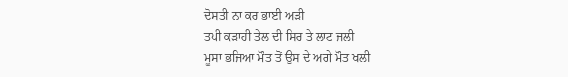ਦੋਸਤੀ ਨਾ ਕਰ ਭਾਈ ਅੜੀ
ਤਪੀ ਕੜਾਹੀ ਤੇਲ ਦੀ ਸਿਰ ਤੇ ਲਾਟ ਜਲੀ
ਮੂਸਾ ਭਜਿਆ ਮੌਤ ਤੋਂ ਉਸ ਦੇ ਅਗੇ ਮੌਤ ਖਲੀ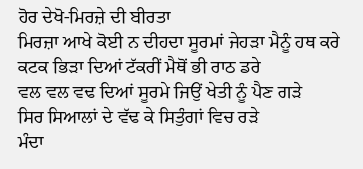ਹੋਰ ਦੇਖੋ-ਮਿਰਜ਼ੇ ਦੀ ਬੀਰਤਾ
ਮਿਰਜ਼ਾ ਆਖੇ ਕੋਈ ਨ ਦੀਹਦਾ ਸੂਰਮਾਂ ਜੇਹੜਾ ਮੈਨੂੰ ਹਥ ਕਰੇ
ਕਟਕ ਭਿੜਾ ਦਿਆਂ ਟੱਕਰੀਂ ਮੈਥੋਂ ਭੀ ਰਾਠ ਡਰੇ
ਵਲ ਵਲ ਵਢ ਦਿਆਂ ਸੂਰਮੇ ਜਿਉਂ ਖੇਤੀ ਨੂੰ ਪੈਣ ਗੜੇ
ਸਿਰ ਸਿਆਲਾਂ ਦੇ ਵੱਢ ਕੇ ਸਿਤੁੰਗਾਂ ਵਿਚ ਰੜੇ
ਮੰਦਾ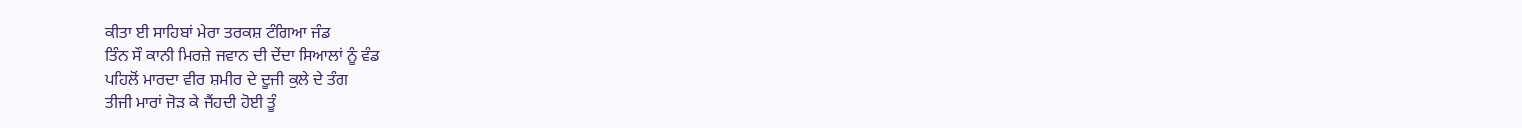ਕੀਤਾ ਈ ਸਾਹਿਬਾਂ ਮੇਰਾ ਤਰਕਸ਼ ਟੰਗਿਆ ਜੰਡ
ਤਿੰਨ ਸੌ ਕਾਨੀ ਮਿਰਜ਼ੇ ਜਵਾਨ ਦੀ ਦੇਂਦਾ ਸਿਆਲਾਂ ਨੂੰ ਵੰਡ
ਪਹਿਲੋਂ ਮਾਰਦਾ ਵੀਰ ਸ਼ਮੀਰ ਦੇ ਦੂਜੀ ਕੁਲੇ ਦੇ ਤੰਗ
ਤੀਜੀ ਮਾਰਾਂ ਜੋੜ ਕੇ ਜੈਂਹਦੀ ਹੋਈ ਤੂੰ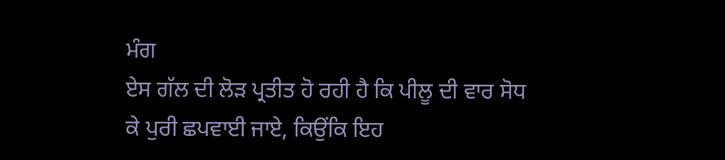ਮੰਗ
ਏਸ ਗੱਲ ਦੀ ਲੋੜ ਪ੍ਰਤੀਤ ਹੋ ਰਹੀ ਹੈ ਕਿ ਪੀਲੂ ਦੀ ਵਾਰ ਸੋਧ ਕੇ ਪੁਰੀ ਛਪਵਾਈ ਜਾਏ, ਕਿਉਂਕਿ ਇਹ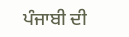ਪੰਜਾਬੀ ਦੀ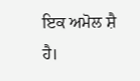ਇਕ ਅਮੋਲ ਸ਼ੈ ਹੈ।